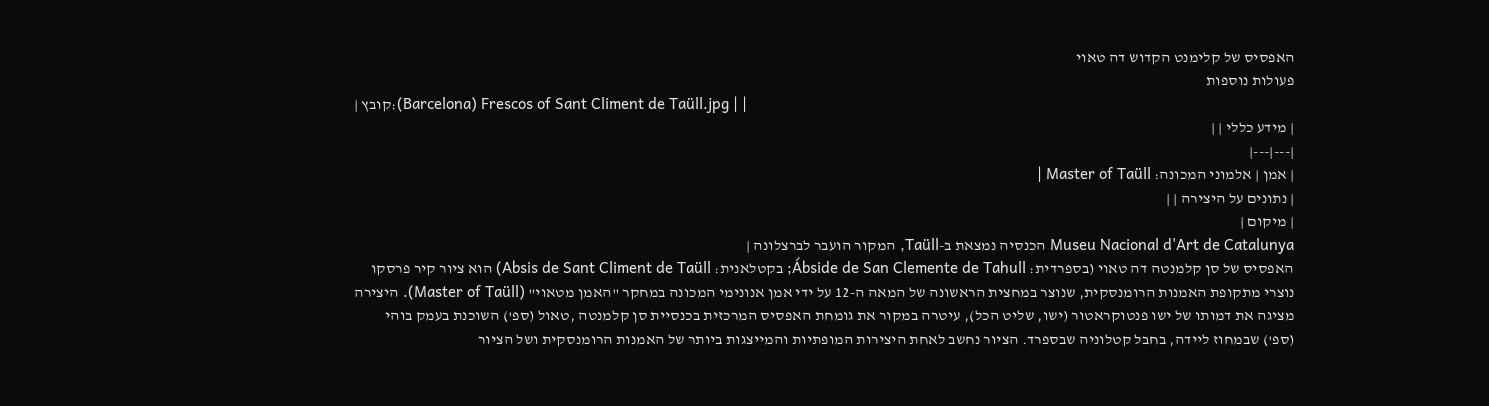האפסיס של קלימנט הקדוש דה טאוי
פעולות נוספות
| קובץ:(Barcelona) Frescos of Sant Climent de Taüll.jpg | |
| מידע כללי | |
|---|---|
| אמן | אלמוני המכונה: Master of Taüll |
| נתונים על היצירה | |
| מיקום |
Museu Nacional d'Art de Catalunya הכנסיה נמצאת ב-Taüll, המקור הועבר לברצלונה |
האפסיס של סן קלמנטה דה טאוי (בספרדית: Ábside de San Clemente de Tahull; בקטלאנית: Absis de Sant Climent de Taüll) הוא ציור קיר פרסקו נוצרי מתקופת האמנות הרומנסקית, שנוצר במחצית הראשונה של המאה ה-12 על ידי אמן אנונימי המכונה במחקר "האמן מטאוי" (Master of Taüll). היצירה מציגה את דמותו של ישו פנטוקראטור (ישו, שליט הכל), עיטרה במקור את גומחת האפסיס המרכזית בכנסיית סן קלמנטה ,טאול (ספ') השוכנת בעמק בוהי (ספ') שבמחוז ליידה, בחבל קטלוניה שבספרד. הציור נחשב לאחת היצירות המופתיות והמייצגות ביותר של האמנות הרומנסקית ושל הציור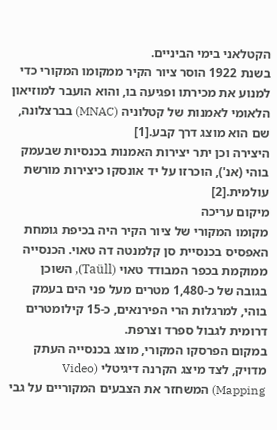הקטלאני בימי הביניים.
בשנת 1922 הוסר ציור הקיר ממקומו המקורי כדי למנוע את מכירתו ופגיעה בו, והוא הועבר למוזיאון הלאומי לאמנות של קטלוניה (MNAC) בברצלונה, שם הוא מוצג דרך קבע.[1]
היצירה וכן יתר יצירות האמנות בכנסיות שבעמק בוהי (אנ'), הוכרזו על יד אונסקו כיצירות מורשת עולמית.[2]
מיקום עריכה
מקומו המקורי של ציור הקיר היה בכיפת גומחת האפסיס בכנסיית סן קלמנטה דה טאוי. הכנסייה ממוקמת בכפר המבודד טאוי (Taüll), השוכן בגובה של כ-1,480 מטרים מעל פני הים בעמק בוהי, למרגלות הרי הפירנאים, כ-15 קילומטרים דרומית לגבול ספרד וצרפת.
במקום הפרסקו המקורי, מוצג בכנסייה העתק מדויק, לצד מיצג הקרנה דיגיטלי (Video Mapping) המשחזר את הצבעים המקוריים על גבי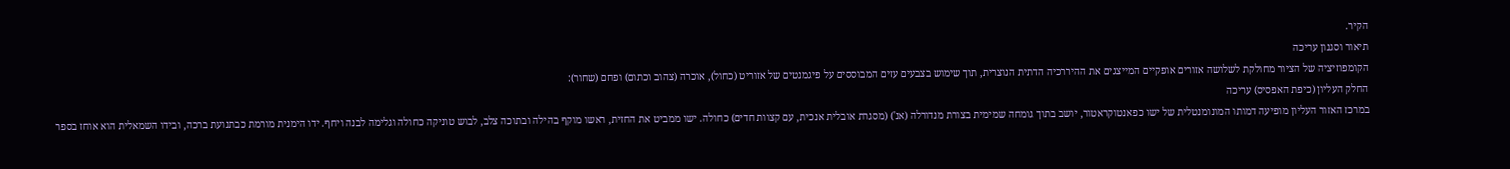הקיר.
תיאור וסגנון עריכה
הקומפוזיציה של הציור מחולקת לשלושה אזורים אופקיים המייצגים את ההיררכיה הדתית הנוצרית, תוך שימוש בצבעים עזים המבוססים על פיגמנטים של אזוריט (כחול), אוכרה (צהוב וכתום) ופחם (שחור):
החלק העליון (כיפת האפסיס) עריכה
במרכז האזור העליון מופיעה דמותו המונומנטלית של ישו כפאנטוקראטור, יושב בתוך גומחה שמימית בצורת מנדורלה (אנ') (מסגרת אובלית אנכית, עם קצוות חדים) כחולה. ישו ממביט את החזית, ראשו מוקף בהילה ובתוכה צלב, לבוש טוניקה כחולה וגלימה לבנה ויחף. ידו הימנית מורמת כבתנועת ברכה, ובידו השמאלית הוא אוחז בספר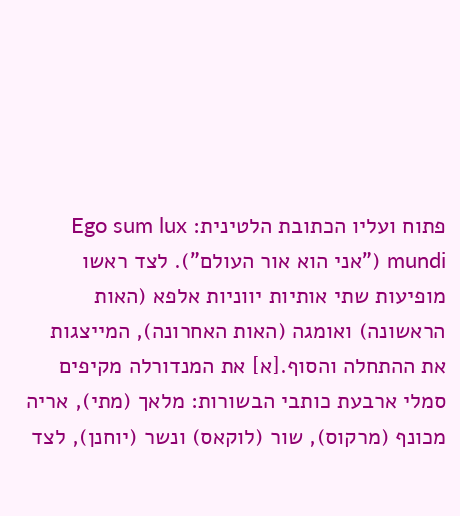פתוח ועליו הכתובת הלטינית: Ego sum lux mundi ("אני הוא אור העולם"). לצד ראשו מופיעות שתי אותיות יווניות אלפא (האות הראשונה) ואומגה (האות האחרונה), המייצגות את ההתחלה והסוף.[א] את המנדורלה מקיפים סמלי ארבעת כותבי הבשורות: מלאך (מתי), אריה מכונף (מרקוס), שור (לוקאס) ונשר (יוחנן), לצד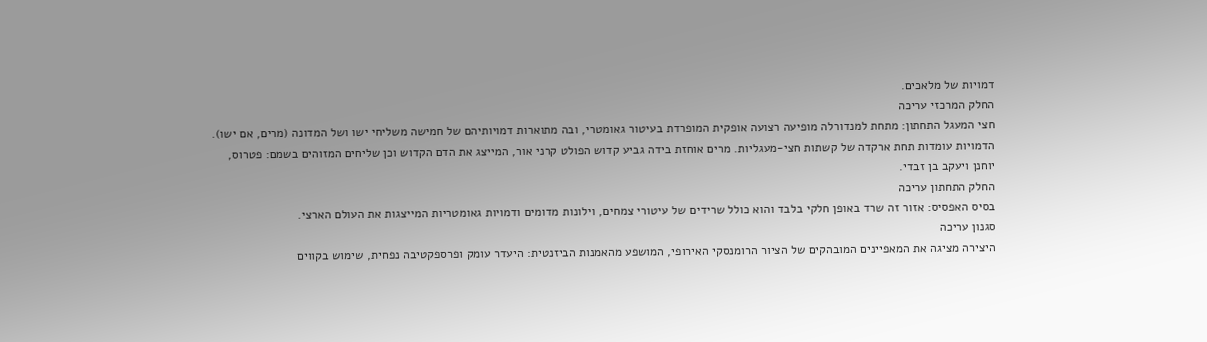דמויות של מלאכים.
החלק המרכזי עריכה
חצי המעגל התחתון: מתחת למנדורלה מופיעה רצועה אופקית המופרדת בעיטור גאומטרי, ובה מתוארות דמויותיהם של חמישה משליחי ישו ושל המדונה (מרים, אם ישו). הדמויות עומדות תחת ארקדה של קשתות חצי-מעגליות. מרים אוחזת בידה גביע קדוש הפולט קרני אור, המייצג את הדם הקדוש וכן שליחים המזוהים בשמם: פטרוס, יוחנן ויעקב בן זבדי.
החלק התחתון עריכה
בסיס האפסיס: אזור זה שרד באופן חלקי בלבד והוא כולל שרידים של עיטורי צמחים, וילונות מדומים ודמויות גאומטריות המייצגות את העולם הארצי.
סגנון עריכה
היצירה מציגה את המאפיינים המובהקים של הציור הרומנסקי האירופי, המושפע מהאמנות הביזנטית: היעדר עומק ופרספקטיבה נפחית, שימוש בקווים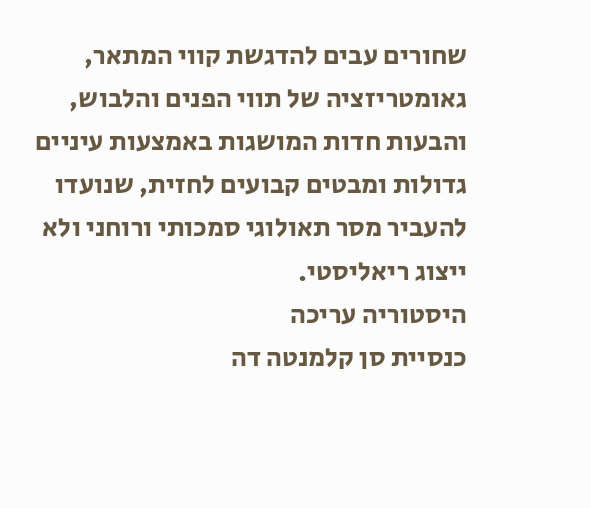שחורים עבים להדגשת קווי המתאר, גאומטריזציה של תווי הפנים והלבוש, והבעות חדות המושגות באמצעות עיניים גדולות ומבטים קבועים לחזית, שנועדו להעביר מסר תאולוגי סמכותי ורוחני ולא ייצוג ריאליסטי.
היסטוריה עריכה
כנסיית סן קלמנטה דה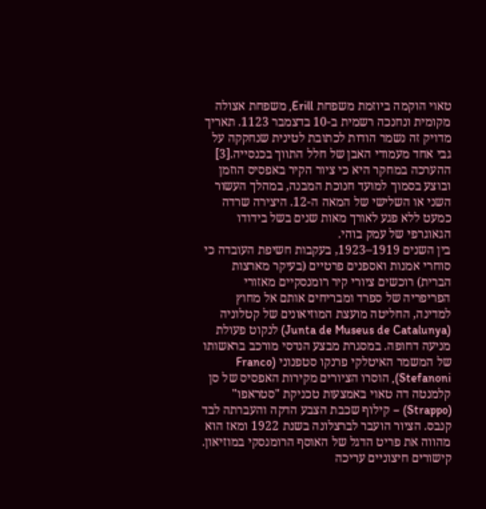טאוי הוקמה ביוזמת משפחת Erill, משפחת אצולה מקומית ונחנכה רשמית ב-10 בדצמבר 1123. תאריך מדויק זה נשמר הודות לכתובת לטינית שנחקקה על גבי אחד מעמודי האבן של חלל התווך בכנסייה.[3] ההערכה במחקר היא כי ציור הקיר באפסיס הוזמן ובוצע בסמוך למועד חנוכת המבנה, במהלך העשור השני או השלישי של המאה ה-12. היצירה שרדה כמעט ללא פגע לאורך מאות שנים בשל בידודו הגאוגרפי של עמק בוהי.
בין השנים 1919–1923, בעקבות חשיפת העובדה כי סוחרי אמנות ואספנים פרטיים (בעיקר מארצות הברית) רוכשים ציורי קיר רומנסקיים מאזורי הפריפריה של ספרד ומבריחים אותם אל מחוץ למדינה, החליטה מועצת המוזיאונים של קטלוניה (Junta de Museus de Catalunya) לנקוט פעולת מניעה דחופה. במסגרת מבצע הנדסי מורכב בראשותו של המשמר האיטלקי פרנקו סטפנוני (Franco Stefanoni), הוסרו הציורים מקירות האפסיס של סן קלמנטה דה טאוי באמצעות טכניקת "סטראפו" (Strappo) – קילוף שכבת הצבע הדקה והעברתה לבד קנבס. הציור הועבר לברצלונה בשנת 1922 ומאז הוא מהווה את פריט הדגל של האוסף הרומנסקי במוזיאון.
קישורים חיצוניים עריכה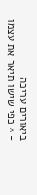ביאורים עריכה
- ^ כפי שישו תיאר את עצמו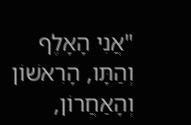"אֲנִי הָאָלֶף וְהַתָּו, הָרִאשׁוֹן וְהָאַחֲרוֹן,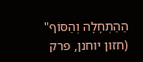הַהַתְחָלָה וְהַסּוֹף" (חזון יוחנן, פרק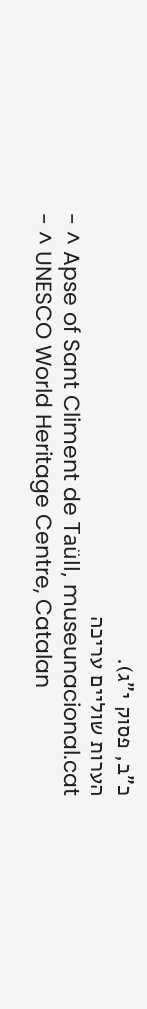כ"ב, פסוק י"ג).
הערות שוליים עריכה
- ^ Apse of Sant Climent de Taüll, museunacional.cat
- ^ UNESCO World Heritage Centre, Catalan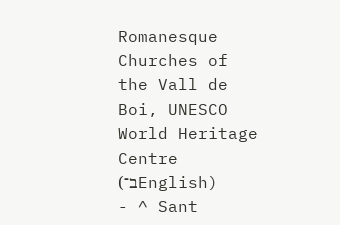Romanesque Churches of the Vall de Boi, UNESCO World Heritage Centre (ב־English)
- ^ Sant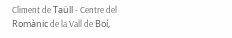Climent de Taüll - Centre del Romànic de la Vall de Boí,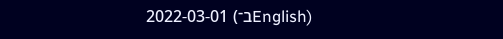2022-03-01 (ב־English)